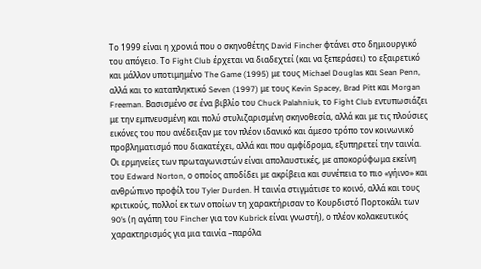Tο 1999 είναι η χρονιά που ο σκηνοθέτης David Fincher φτάνει στο δημιουργικό του απόγειο. Το Fight Club έρχεται να διαδεχτεί (και να ξεπεράσει) το εξαιρετικό και μάλλον υποτιμημένο The Game (1995) με τους Michael Douglas και Sean Penn, αλλά και το καταπληκτικό Seven (1997) με τους Kevin Spacey, Brad Pitt και Morgan Freeman. Βασισμένο σε ένα βιβλίο του Chuck Palahniuk, το Fight Club εντυπωσιάζει με την εμπνευσμένη και πολύ στυλιζαρισμένη σκηνοθεσία, αλλά και με τις πλούσιες εικόνες του που ανέδειξαν με τον πλέον ιδανικό και άμεσο τρόπο τον κοινωνικό προβληματισμό που διακατέχει, αλλά και που αμφίδρομα, εξυπηρετεί την ταινία.
Οι ερμηνείες των πρωταγωνιστών είναι απολαυστικές, με αποκορύφωμα εκείνη του Edward Norton, ο οποίος αποδίδει με ακρίβεια και συνέπεια το πιο «γήινο» και ανθρώπινο προφίλ του Tyler Durden. Η ταινία στιγμάτισε το κοινό, αλλά και τους κριτικούς, πολλοί εκ των οποίων τη χαρακτήρισαν το Κουρδιστό Πορτοκάλι των 90’s (η αγάπη του Fincher για τον Kubrick είναι γνωστή), ο πλέον κολακευτικός χαρακτηρισμός για μια ταινία –παρόλα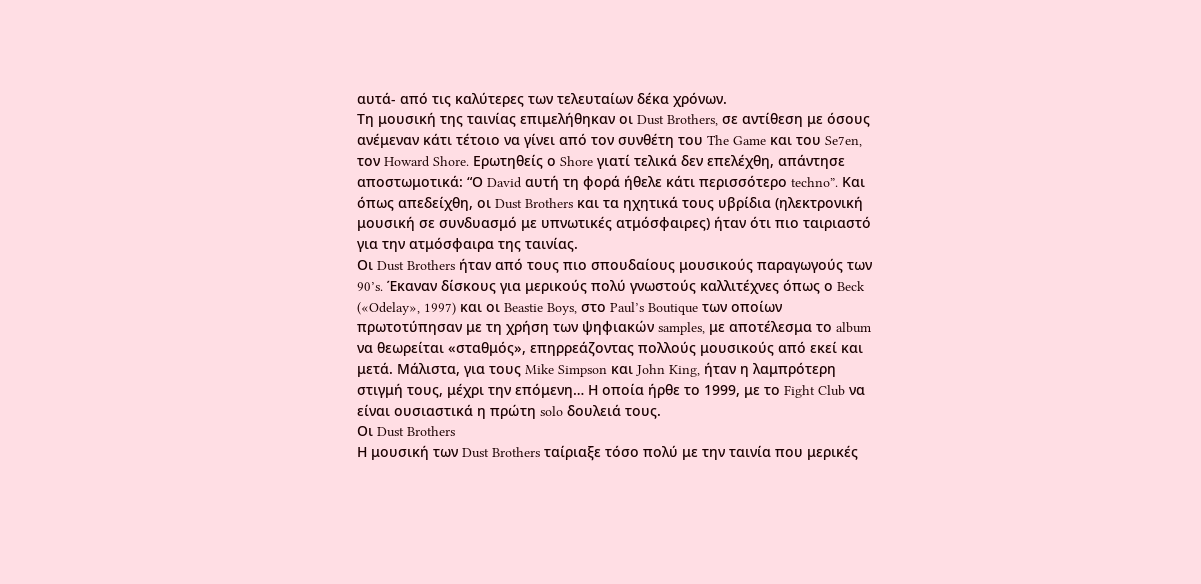αυτά- από τις καλύτερες των τελευταίων δέκα χρόνων.
Τη μουσική της ταινίας επιμελήθηκαν οι Dust Brothers, σε αντίθεση με όσους ανέμεναν κάτι τέτοιο να γίνει από τον συνθέτη του The Game και του Se7en, τον Howard Shore. Ερωτηθείς ο Shore γιατί τελικά δεν επελέχθη, απάντησε αποστωμοτικά: “Ο David αυτή τη φορά ήθελε κάτι περισσότερο techno”. Και όπως απεδείχθη, οι Dust Brothers και τα ηχητικά τους υβρίδια (ηλεκτρονική μουσική σε συνδυασμό με υπνωτικές ατμόσφαιρες) ήταν ότι πιο ταιριαστό για την ατμόσφαιρα της ταινίας.
Οι Dust Brothers ήταν από τους πιο σπουδαίους μουσικούς παραγωγούς των 90’s. Έκαναν δίσκους για μερικούς πολύ γνωστούς καλλιτέχνες όπως ο Beck («Odelay», 1997) και οι Beastie Boys, στο Paul’s Boutique των οποίων πρωτοτύπησαν με τη χρήση των ψηφιακών samples, με αποτέλεσμα το album να θεωρείται «σταθμός», επηρρεάζοντας πολλούς μουσικούς από εκεί και μετά. Μάλιστα, για τους Mike Simpson και John King, ήταν η λαμπρότερη στιγμή τους, μέχρι την επόμενη… Η οποία ήρθε το 1999, με το Fight Club να είναι ουσιαστικά η πρώτη solo δουλειά τους.
Οι Dust Brothers
Η μουσική των Dust Brothers ταίριαξε τόσο πολύ με την ταινία που μερικές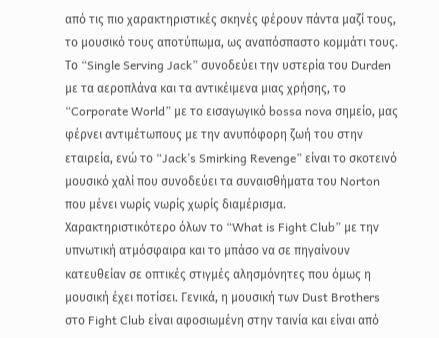από τις πιο χαρακτηριστικές σκηνές φέρουν πάντα μαζί τους, το μουσικό τους αποτύπωμα, ως αναπόσπαστο κομμάτι τους. Το “Single Serving Jack” συνοδεύει την υστερία του Durden με τα αεροπλάνα και τα αντικέιμενα μιας χρήσης, το “Corporate World” με το εισαγωγικό bossa nova σημείο, μας φέρνει αντιμέτωπους με την ανυπόφορη ζωή του στην εταιρεία, ενώ το “Jack’s Smirking Revenge” είναι το σκοτεινό μουσικό χαλί που συνοδεύει τα συναισθήματα του Norton που μένει νωρίς νωρίς χωρίς διαμέρισμα.
Χαρακτηριστικότερο όλων το “What is Fight Club” με την υπνωτική ατμόσφαιρα και το μπάσο να σε πηγαίνουν κατευθείαν σε οπτικές στιγμές αλησμόνητες που όμως η μουσική έχει ποτίσει. Γενικά, η μουσική των Dust Brothers στο Fight Club είναι αφοσιωμένη στην ταινία και είναι από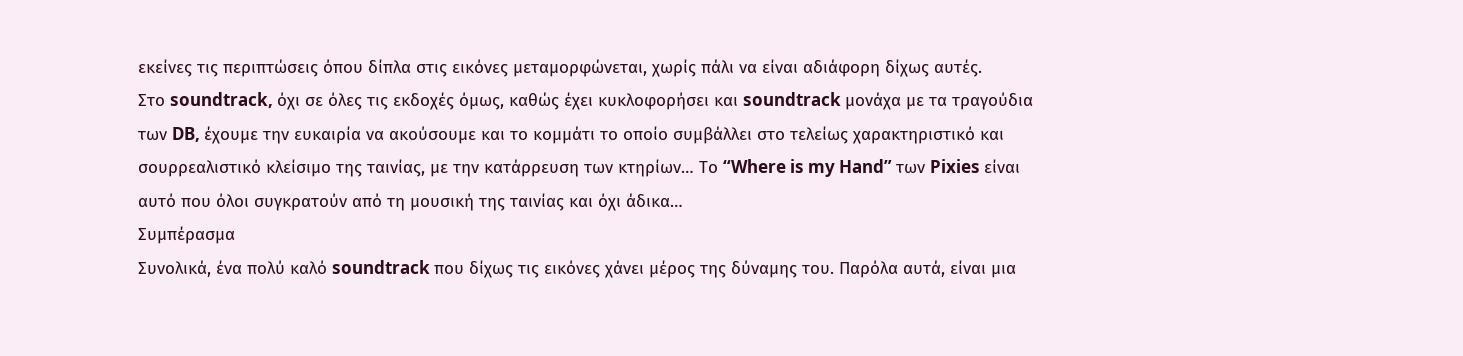εκείνες τις περιπτώσεις όπου δίπλα στις εικόνες μεταμορφώνεται, χωρίς πάλι να είναι αδιάφορη δίχως αυτές.
Στο soundtrack, όχι σε όλες τις εκδοχές όμως, καθώς έχει κυκλοφορήσει και soundtrack μονάχα με τα τραγούδια των DB, έχουμε την ευκαιρία να ακούσουμε και το κομμάτι το οποίο συμβάλλει στο τελείως χαρακτηριστικό και σουρρεαλιστικό κλείσιμο της ταινίας, με την κατάρρευση των κτηρίων… Το “Where is my Hand” των Pixies είναι αυτό που όλοι συγκρατούν από τη μουσική της ταινίας και όχι άδικα…
Συμπέρασμα
Συνολικά, ένα πολύ καλό soundtrack που δίχως τις εικόνες χάνει μέρος της δύναμης του. Παρόλα αυτά, είναι μια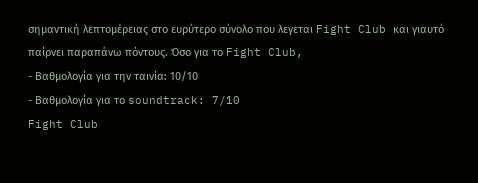σημαντική λεπτομέρειας στο ευρύτερο σύνολο που λεγεται Fight Club και γιαυτό παίρνει παραπάνω πόντους. Όσο για το Fight Club,
- Βαθμολογία για την ταινία: 10/10
- Βαθμολογία για το soundtrack: 7/10
Fight Club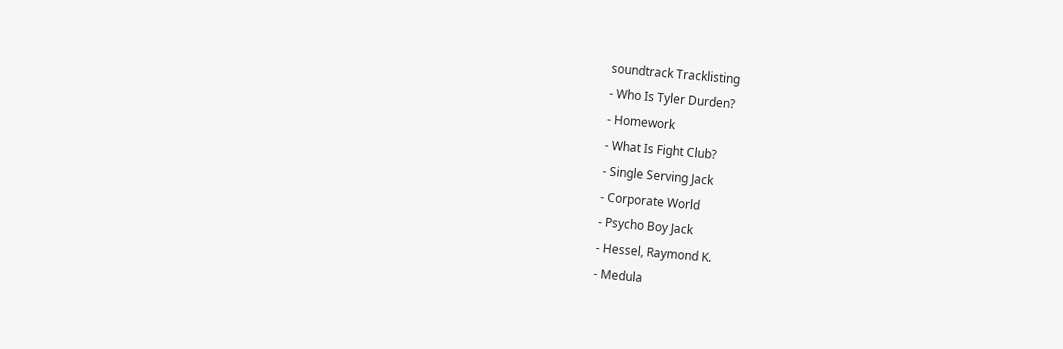soundtrack Tracklisting
- Who Is Tyler Durden?
- Homework
- What Is Fight Club?
- Single Serving Jack
- Corporate World
- Psycho Boy Jack
- Hessel, Raymond K.
- Medula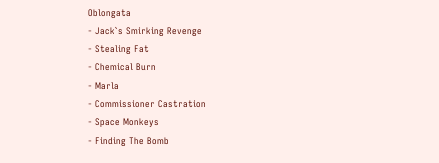Oblongata
- Jack`s Smirking Revenge
- Stealing Fat
- Chemical Burn
- Marla
- Commissioner Castration
- Space Monkeys
- Finding The Bomb